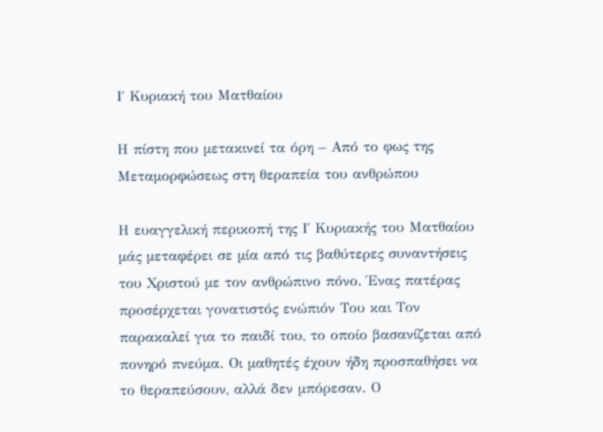Ι΄ Κυριακή του Ματθαίου

Η πίστη που μετακινεί τα όρη – Από το φως της Μεταμορφώσεως στη θεραπεία του ανθρώπου

Η ευαγγελική περικοπή της Ι΄ Κυριακής του Ματθαίου μάς μεταφέρει σε μία από τις βαθύτερες συναντήσεις του Χριστού με τον ανθρώπινο πόνο. Ένας πατέρας προσέρχεται γονατιστός ενώπιόν Του και Τον παρακαλεί για το παιδί του, το οποίο βασανίζεται από πονηρό πνεύμα. Οι μαθητές έχουν ήδη προσπαθήσει να το θεραπεύσουν, αλλά δεν μπόρεσαν. Ο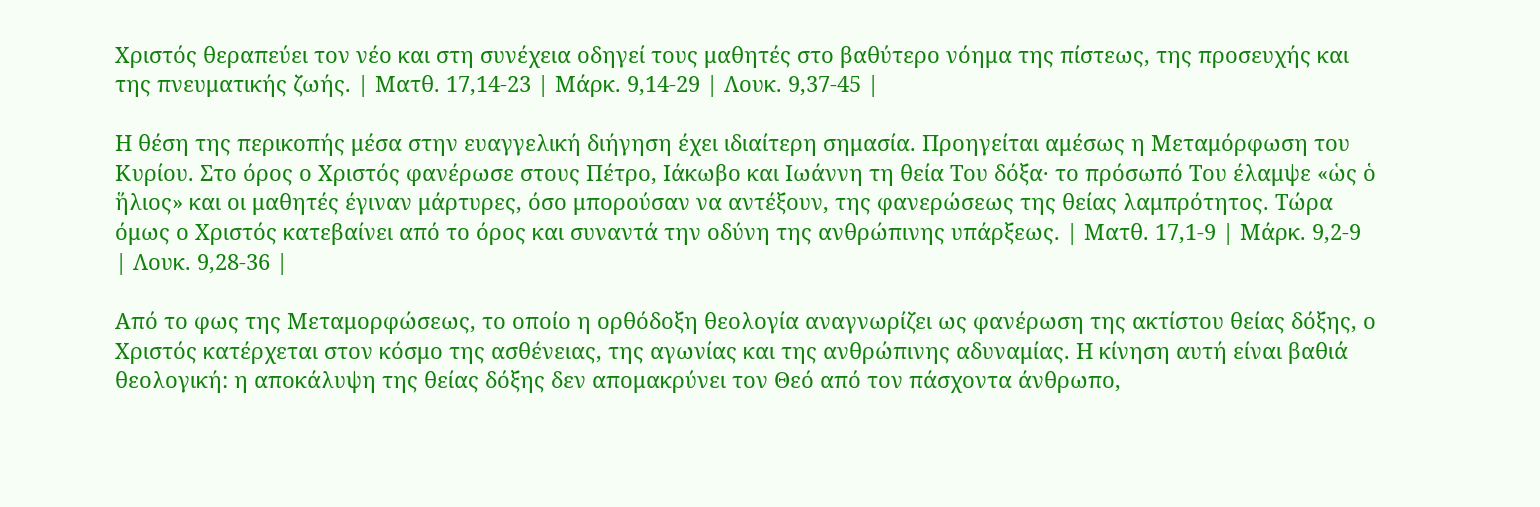Χριστός θεραπεύει τον νέο και στη συνέχεια οδηγεί τους μαθητές στο βαθύτερο νόημα της πίστεως, της προσευχής και της πνευματικής ζωής. | Ματθ. 17,14-23 | Μάρκ. 9,14-29 | Λουκ. 9,37-45 |

Η θέση της περικοπής μέσα στην ευαγγελική διήγηση έχει ιδιαίτερη σημασία. Προηγείται αμέσως η Μεταμόρφωση του Κυρίου. Στο όρος ο Χριστός φανέρωσε στους Πέτρο, Ιάκωβο και Ιωάννη τη θεία Του δόξα· το πρόσωπό Του έλαμψε «ὡς ὁ ἥλιος» και οι μαθητές έγιναν μάρτυρες, όσο μπορούσαν να αντέξουν, της φανερώσεως της θείας λαμπρότητος. Τώρα όμως ο Χριστός κατεβαίνει από το όρος και συναντά την οδύνη της ανθρώπινης υπάρξεως. | Ματθ. 17,1-9 | Μάρκ. 9,2-9 | Λουκ. 9,28-36 |

Από το φως της Μεταμορφώσεως, το οποίο η ορθόδοξη θεολογία αναγνωρίζει ως φανέρωση της ακτίστου θείας δόξης, ο Χριστός κατέρχεται στον κόσμο της ασθένειας, της αγωνίας και της ανθρώπινης αδυναμίας. Η κίνηση αυτή είναι βαθιά θεολογική: η αποκάλυψη της θείας δόξης δεν απομακρύνει τον Θεό από τον πάσχοντα άνθρωπο,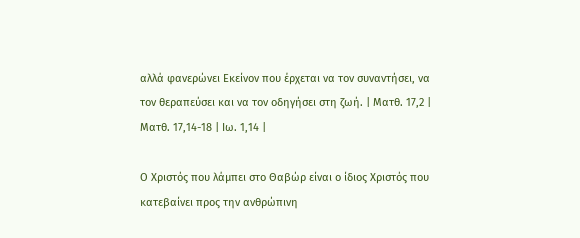αλλά φανερώνει Εκείνον που έρχεται να τον συναντήσει, να τον θεραπεύσει και να τον οδηγήσει στη ζωή. | Ματθ. 17,2 | Ματθ. 17,14-18 | Ιω. 1,14 |

Ο Χριστός που λάμπει στο Θαβώρ είναι ο ίδιος Χριστός που κατεβαίνει προς την ανθρώπινη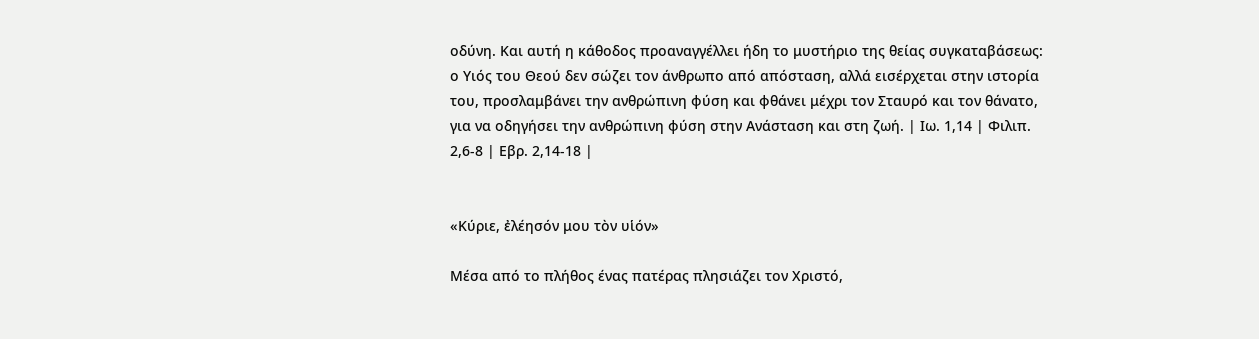οδύνη. Και αυτή η κάθοδος προαναγγέλλει ήδη το μυστήριο της θείας συγκαταβάσεως: ο Υιός του Θεού δεν σώζει τον άνθρωπο από απόσταση, αλλά εισέρχεται στην ιστορία του, προσλαμβάνει την ανθρώπινη φύση και φθάνει μέχρι τον Σταυρό και τον θάνατο, για να οδηγήσει την ανθρώπινη φύση στην Ανάσταση και στη ζωή. | Ιω. 1,14 | Φιλιπ. 2,6-8 | Εβρ. 2,14-18 |


«Κύριε, ἐλέησόν μου τὸν υἱόν»

Μέσα από το πλήθος ένας πατέρας πλησιάζει τον Χριστό,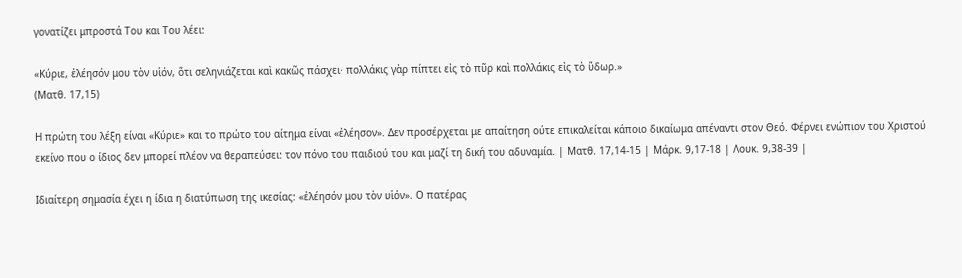γονατίζει μπροστά Του και Του λέει:

«Κύριε, ἐλέησόν μου τὸν υἱόν, ὅτι σεληνιάζεται καὶ κακῶς πάσχει· πολλάκις γὰρ πίπτει εἰς τὸ πῦρ καὶ πολλάκις εἰς τὸ ὕδωρ.»
(Ματθ. 17,15)

Η πρώτη του λέξη είναι «Κύριε» και το πρώτο του αίτημα είναι «ἐλέησον». Δεν προσέρχεται με απαίτηση ούτε επικαλείται κάποιο δικαίωμα απέναντι στον Θεό. Φέρνει ενώπιον του Χριστού εκείνο που ο ίδιος δεν μπορεί πλέον να θεραπεύσει: τον πόνο του παιδιού του και μαζί τη δική του αδυναμία. | Ματθ. 17,14-15 | Μάρκ. 9,17-18 | Λουκ. 9,38-39 |

Ιδιαίτερη σημασία έχει η ίδια η διατύπωση της ικεσίας: «ἐλέησόν μου τὸν υἱόν». Ο πατέρας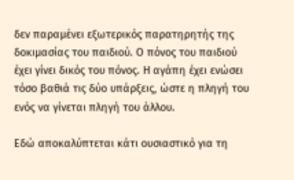δεν παραμένει εξωτερικός παρατηρητής της δοκιμασίας του παιδιού. Ο πόνος του παιδιού έχει γίνει δικός του πόνος. Η αγάπη έχει ενώσει τόσο βαθιά τις δύο υπάρξεις, ώστε η πληγή του ενός να γίνεται πληγή του άλλου.

Εδώ αποκαλύπτεται κάτι ουσιαστικό για τη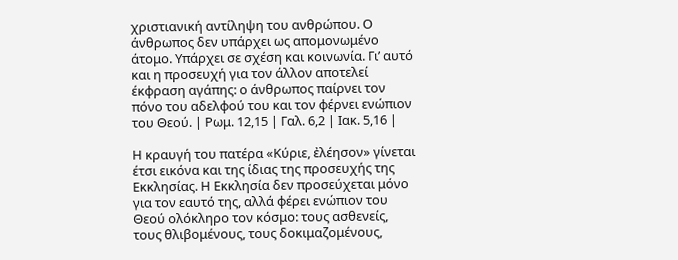χριστιανική αντίληψη του ανθρώπου. Ο άνθρωπος δεν υπάρχει ως απομονωμένο άτομο. Υπάρχει σε σχέση και κοινωνία. Γι’ αυτό και η προσευχή για τον άλλον αποτελεί έκφραση αγάπης: ο άνθρωπος παίρνει τον πόνο του αδελφού του και τον φέρνει ενώπιον του Θεού. | Ρωμ. 12,15 | Γαλ. 6,2 | Ιακ. 5,16 |

Η κραυγή του πατέρα «Κύριε, ἐλέησον» γίνεται έτσι εικόνα και της ίδιας της προσευχής της Εκκλησίας. Η Εκκλησία δεν προσεύχεται μόνο για τον εαυτό της, αλλά φέρει ενώπιον του Θεού ολόκληρο τον κόσμο: τους ασθενείς, τους θλιβομένους, τους δοκιμαζομένους,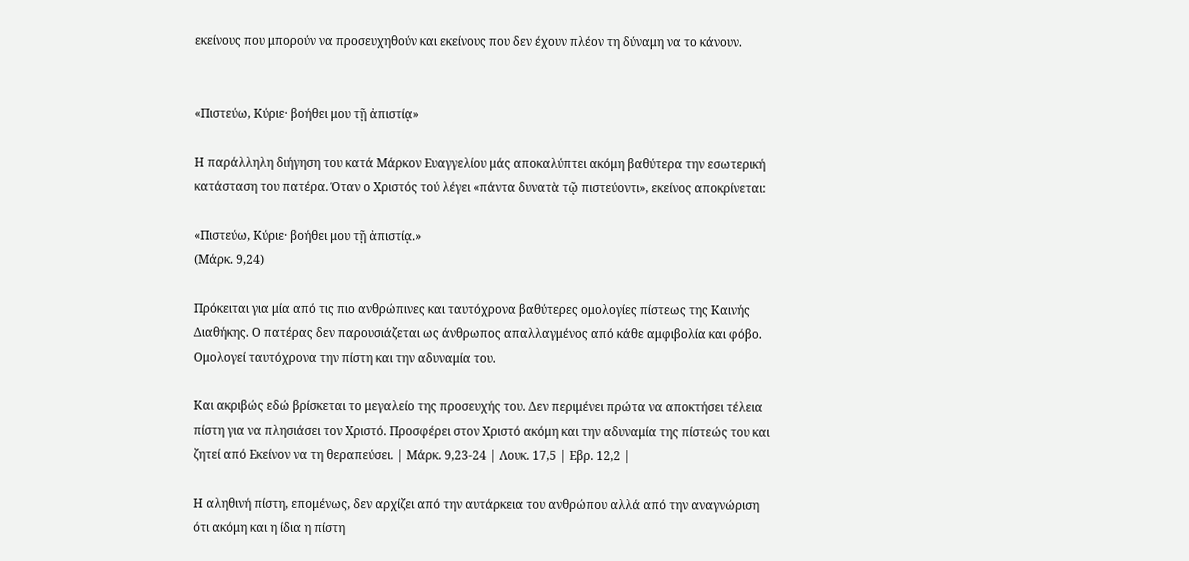εκείνους που μπορούν να προσευχηθούν και εκείνους που δεν έχουν πλέον τη δύναμη να το κάνουν.


«Πιστεύω, Κύριε· βοήθει μου τῇ ἀπιστίᾳ»

Η παράλληλη διήγηση του κατά Μάρκον Ευαγγελίου μάς αποκαλύπτει ακόμη βαθύτερα την εσωτερική κατάσταση του πατέρα. Όταν ο Χριστός τού λέγει «πάντα δυνατὰ τῷ πιστεύοντι», εκείνος αποκρίνεται:

«Πιστεύω, Κύριε· βοήθει μου τῇ ἀπιστίᾳ.»
(Μάρκ. 9,24)

Πρόκειται για μία από τις πιο ανθρώπινες και ταυτόχρονα βαθύτερες ομολογίες πίστεως της Καινής Διαθήκης. Ο πατέρας δεν παρουσιάζεται ως άνθρωπος απαλλαγμένος από κάθε αμφιβολία και φόβο. Ομολογεί ταυτόχρονα την πίστη και την αδυναμία του.

Και ακριβώς εδώ βρίσκεται το μεγαλείο της προσευχής του. Δεν περιμένει πρώτα να αποκτήσει τέλεια πίστη για να πλησιάσει τον Χριστό. Προσφέρει στον Χριστό ακόμη και την αδυναμία της πίστεώς του και ζητεί από Εκείνον να τη θεραπεύσει. | Μάρκ. 9,23-24 | Λουκ. 17,5 | Εβρ. 12,2 |

Η αληθινή πίστη, επομένως, δεν αρχίζει από την αυτάρκεια του ανθρώπου αλλά από την αναγνώριση ότι ακόμη και η ίδια η πίστη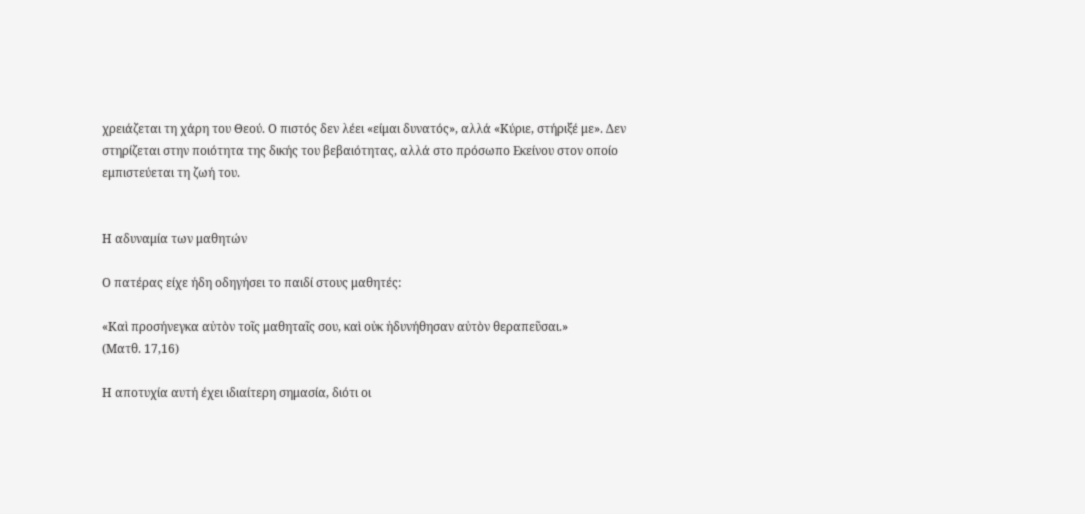χρειάζεται τη χάρη του Θεού. Ο πιστός δεν λέει «είμαι δυνατός», αλλά «Κύριε, στήριξέ με». Δεν στηρίζεται στην ποιότητα της δικής του βεβαιότητας, αλλά στο πρόσωπο Εκείνου στον οποίο εμπιστεύεται τη ζωή του.


Η αδυναμία των μαθητών

Ο πατέρας είχε ήδη οδηγήσει το παιδί στους μαθητές:

«Καὶ προσήνεγκα αὐτὸν τοῖς μαθηταῖς σου, καὶ οὐκ ἠδυνήθησαν αὐτὸν θεραπεῦσαι.»
(Ματθ. 17,16)

Η αποτυχία αυτή έχει ιδιαίτερη σημασία, διότι οι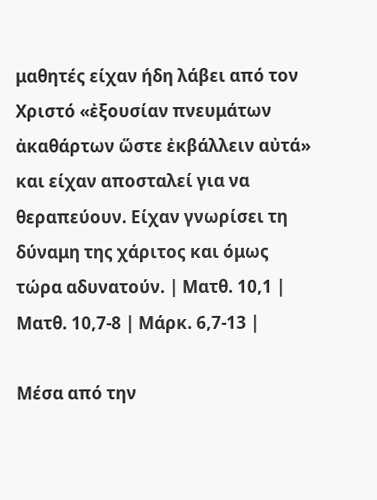μαθητές είχαν ήδη λάβει από τον Χριστό «ἐξουσίαν πνευμάτων ἀκαθάρτων ὥστε ἐκβάλλειν αὐτά» και είχαν αποσταλεί για να θεραπεύουν. Είχαν γνωρίσει τη δύναμη της χάριτος και όμως τώρα αδυνατούν. | Ματθ. 10,1 | Ματθ. 10,7-8 | Μάρκ. 6,7-13 |

Μέσα από την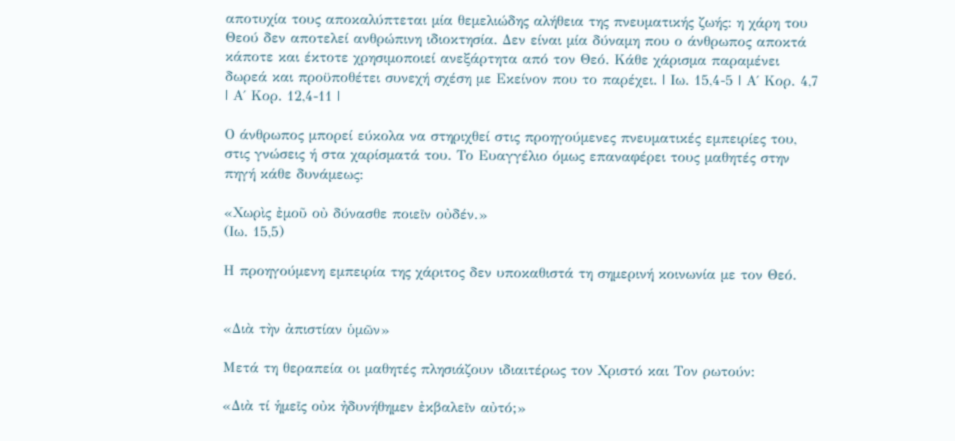αποτυχία τους αποκαλύπτεται μία θεμελιώδης αλήθεια της πνευματικής ζωής: η χάρη του Θεού δεν αποτελεί ανθρώπινη ιδιοκτησία. Δεν είναι μία δύναμη που ο άνθρωπος αποκτά κάποτε και έκτοτε χρησιμοποιεί ανεξάρτητα από τον Θεό. Κάθε χάρισμα παραμένει δωρεά και προϋποθέτει συνεχή σχέση με Εκείνον που το παρέχει. | Ιω. 15,4-5 | Α΄ Κορ. 4,7 | Α΄ Κορ. 12,4-11 |

Ο άνθρωπος μπορεί εύκολα να στηριχθεί στις προηγούμενες πνευματικές εμπειρίες του, στις γνώσεις ή στα χαρίσματά του. Το Ευαγγέλιο όμως επαναφέρει τους μαθητές στην πηγή κάθε δυνάμεως:

«Χωρὶς ἐμοῦ οὐ δύνασθε ποιεῖν οὐδέν.»
(Ιω. 15,5)

Η προηγούμενη εμπειρία της χάριτος δεν υποκαθιστά τη σημερινή κοινωνία με τον Θεό.


«Διὰ τὴν ἀπιστίαν ὑμῶν»

Μετά τη θεραπεία οι μαθητές πλησιάζουν ιδιαιτέρως τον Χριστό και Τον ρωτούν:

«Διὰ τί ἡμεῖς οὐκ ἠδυνήθημεν ἐκβαλεῖν αὐτό;»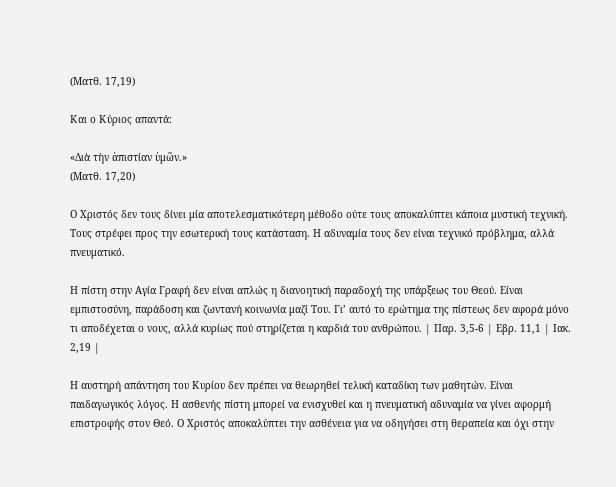(Ματθ. 17,19)

Και ο Κύριος απαντά:

«Διὰ τὴν ἀπιστίαν ὑμῶν.»
(Ματθ. 17,20)

Ο Χριστός δεν τους δίνει μία αποτελεσματικότερη μέθοδο ούτε τους αποκαλύπτει κάποια μυστική τεχνική. Τους στρέφει προς την εσωτερική τους κατάσταση. Η αδυναμία τους δεν είναι τεχνικό πρόβλημα, αλλά πνευματικό.

Η πίστη στην Αγία Γραφή δεν είναι απλώς η διανοητική παραδοχή της υπάρξεως του Θεού. Είναι εμπιστοσύνη, παράδοση και ζωντανή κοινωνία μαζί Του. Γι’ αυτό το ερώτημα της πίστεως δεν αφορά μόνο τι αποδέχεται ο νους, αλλά κυρίως πού στηρίζεται η καρδιά του ανθρώπου. | Παρ. 3,5-6 | Εβρ. 11,1 | Ιακ. 2,19 |

Η αυστηρή απάντηση του Κυρίου δεν πρέπει να θεωρηθεί τελική καταδίκη των μαθητών. Είναι παιδαγωγικός λόγος. Η ασθενής πίστη μπορεί να ενισχυθεί και η πνευματική αδυναμία να γίνει αφορμή επιστροφής στον Θεό. Ο Χριστός αποκαλύπτει την ασθένεια για να οδηγήσει στη θεραπεία και όχι στην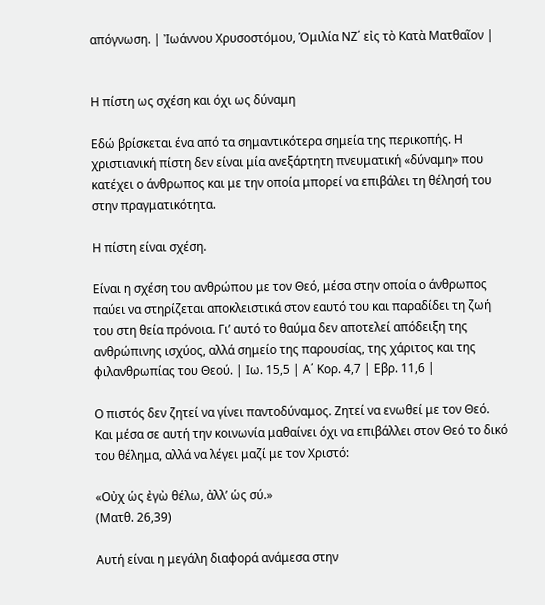απόγνωση. | Ἰωάννου Χρυσοστόμου, Ὁμιλία ΝΖ΄ εἰς τὸ Κατὰ Ματθαῖον |


Η πίστη ως σχέση και όχι ως δύναμη

Εδώ βρίσκεται ένα από τα σημαντικότερα σημεία της περικοπής. Η χριστιανική πίστη δεν είναι μία ανεξάρτητη πνευματική «δύναμη» που κατέχει ο άνθρωπος και με την οποία μπορεί να επιβάλει τη θέλησή του στην πραγματικότητα.

Η πίστη είναι σχέση.

Είναι η σχέση του ανθρώπου με τον Θεό, μέσα στην οποία ο άνθρωπος παύει να στηρίζεται αποκλειστικά στον εαυτό του και παραδίδει τη ζωή του στη θεία πρόνοια. Γι’ αυτό το θαύμα δεν αποτελεί απόδειξη της ανθρώπινης ισχύος, αλλά σημείο της παρουσίας, της χάριτος και της φιλανθρωπίας του Θεού. | Ιω. 15,5 | Α΄ Κορ. 4,7 | Εβρ. 11,6 |

Ο πιστός δεν ζητεί να γίνει παντοδύναμος. Ζητεί να ενωθεί με τον Θεό. Και μέσα σε αυτή την κοινωνία μαθαίνει όχι να επιβάλλει στον Θεό το δικό του θέλημα, αλλά να λέγει μαζί με τον Χριστό:

«Οὐχ ὡς ἐγὼ θέλω, ἀλλ’ ὡς σύ.»
(Ματθ. 26,39)

Αυτή είναι η μεγάλη διαφορά ανάμεσα στην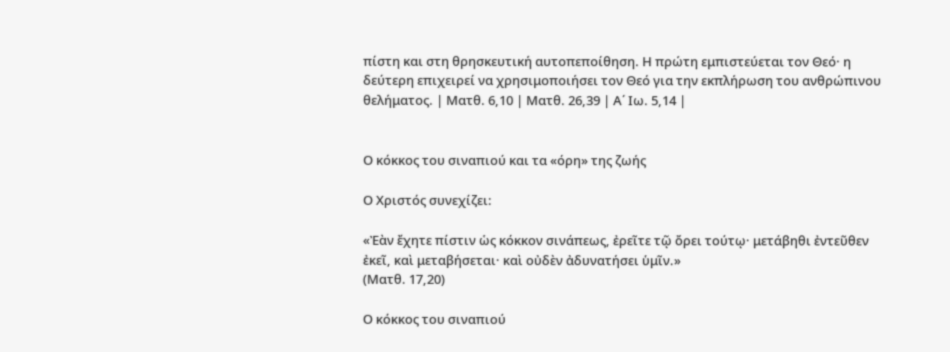πίστη και στη θρησκευτική αυτοπεποίθηση. Η πρώτη εμπιστεύεται τον Θεό· η δεύτερη επιχειρεί να χρησιμοποιήσει τον Θεό για την εκπλήρωση του ανθρώπινου θελήματος. | Ματθ. 6,10 | Ματθ. 26,39 | Α΄ Ιω. 5,14 |


Ο κόκκος του σιναπιού και τα «όρη» της ζωής

Ο Χριστός συνεχίζει:

«Ἐὰν ἔχητε πίστιν ὡς κόκκον σινάπεως, ἐρεῖτε τῷ ὄρει τούτῳ· μετάβηθι ἐντεῦθεν ἐκεῖ, καὶ μεταβήσεται· καὶ οὐδὲν ἀδυνατήσει ὑμῖν.»
(Ματθ. 17,20)

Ο κόκκος του σιναπιού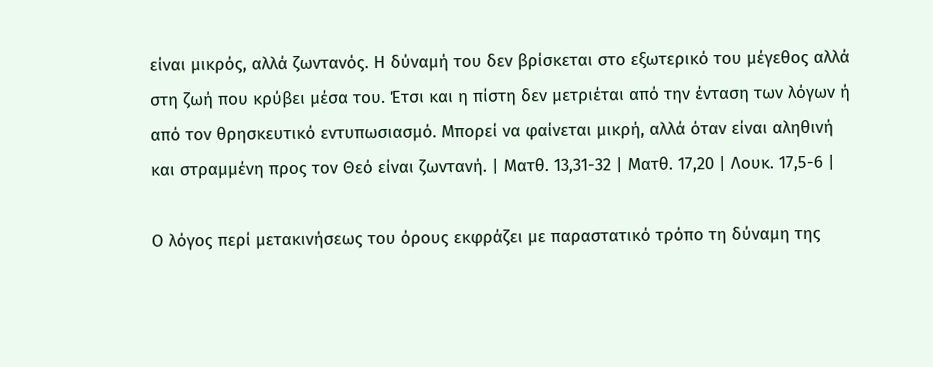είναι μικρός, αλλά ζωντανός. Η δύναμή του δεν βρίσκεται στο εξωτερικό του μέγεθος αλλά στη ζωή που κρύβει μέσα του. Έτσι και η πίστη δεν μετριέται από την ένταση των λόγων ή από τον θρησκευτικό εντυπωσιασμό. Μπορεί να φαίνεται μικρή, αλλά όταν είναι αληθινή και στραμμένη προς τον Θεό είναι ζωντανή. | Ματθ. 13,31-32 | Ματθ. 17,20 | Λουκ. 17,5-6 |

Ο λόγος περί μετακινήσεως του όρους εκφράζει με παραστατικό τρόπο τη δύναμη της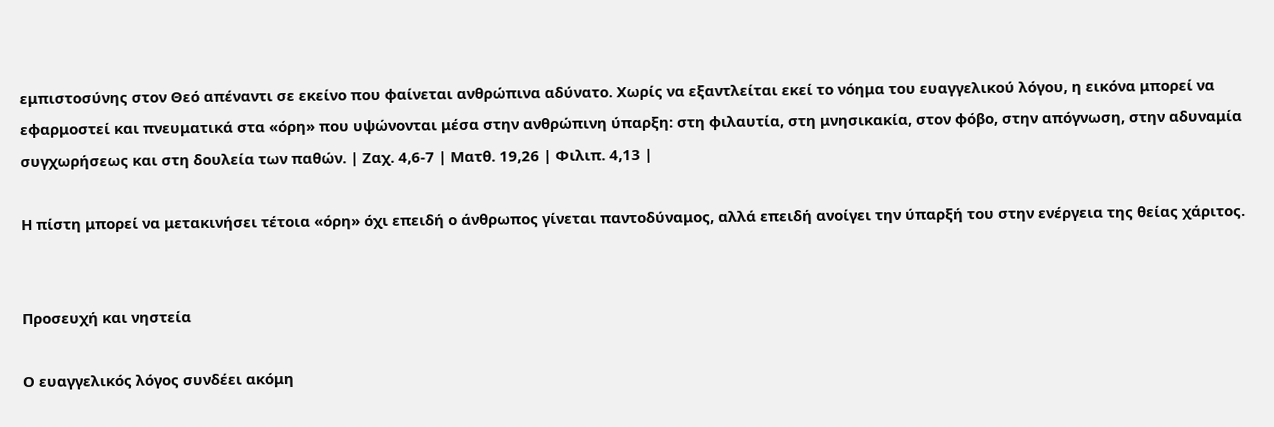εμπιστοσύνης στον Θεό απέναντι σε εκείνο που φαίνεται ανθρώπινα αδύνατο. Χωρίς να εξαντλείται εκεί το νόημα του ευαγγελικού λόγου, η εικόνα μπορεί να εφαρμοστεί και πνευματικά στα «όρη» που υψώνονται μέσα στην ανθρώπινη ύπαρξη: στη φιλαυτία, στη μνησικακία, στον φόβο, στην απόγνωση, στην αδυναμία συγχωρήσεως και στη δουλεία των παθών. | Ζαχ. 4,6-7 | Ματθ. 19,26 | Φιλιπ. 4,13 |

Η πίστη μπορεί να μετακινήσει τέτοια «όρη» όχι επειδή ο άνθρωπος γίνεται παντοδύναμος, αλλά επειδή ανοίγει την ύπαρξή του στην ενέργεια της θείας χάριτος.


Προσευχή και νηστεία

Ο ευαγγελικός λόγος συνδέει ακόμη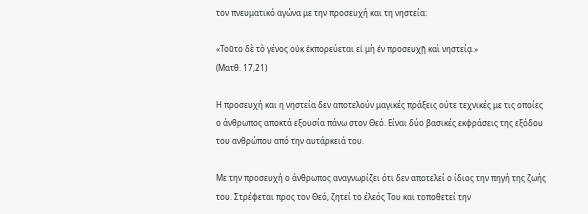τον πνευματικό αγώνα με την προσευχή και τη νηστεία:

«Τοῦτο δὲ τὸ γένος οὐκ ἐκπορεύεται εἰ μὴ ἐν προσευχῇ καὶ νηστείᾳ.»
(Ματθ. 17,21)

Η προσευχή και η νηστεία δεν αποτελούν μαγικές πράξεις ούτε τεχνικές με τις οποίες ο άνθρωπος αποκτά εξουσία πάνω στον Θεό. Είναι δύο βασικές εκφράσεις της εξόδου του ανθρώπου από την αυτάρκειά του.

Με την προσευχή ο άνθρωπος αναγνωρίζει ότι δεν αποτελεί ο ίδιος την πηγή της ζωής του. Στρέφεται προς τον Θεό, ζητεί το έλεός Του και τοποθετεί την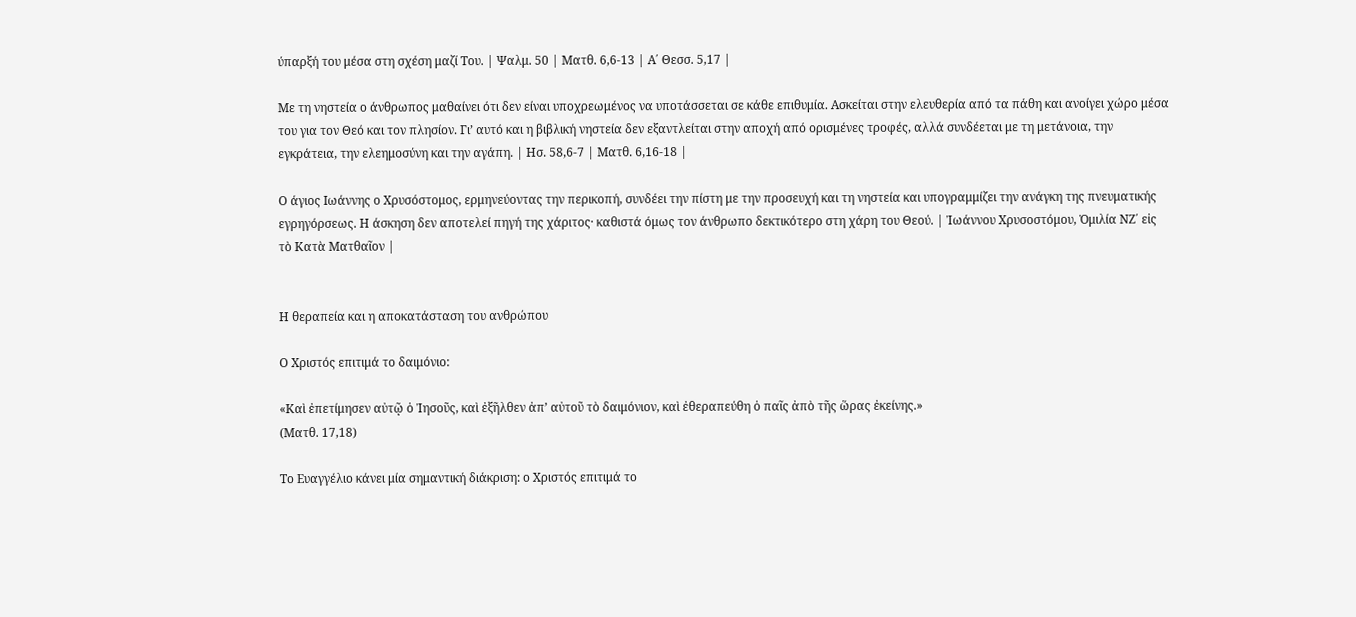ύπαρξή του μέσα στη σχέση μαζί Του. | Ψαλμ. 50 | Ματθ. 6,6-13 | Α΄ Θεσσ. 5,17 |

Με τη νηστεία ο άνθρωπος μαθαίνει ότι δεν είναι υποχρεωμένος να υποτάσσεται σε κάθε επιθυμία. Ασκείται στην ελευθερία από τα πάθη και ανοίγει χώρο μέσα του για τον Θεό και τον πλησίον. Γι’ αυτό και η βιβλική νηστεία δεν εξαντλείται στην αποχή από ορισμένες τροφές, αλλά συνδέεται με τη μετάνοια, την εγκράτεια, την ελεημοσύνη και την αγάπη. | Ησ. 58,6-7 | Ματθ. 6,16-18 |

Ο άγιος Ιωάννης ο Χρυσόστομος, ερμηνεύοντας την περικοπή, συνδέει την πίστη με την προσευχή και τη νηστεία και υπογραμμίζει την ανάγκη της πνευματικής εγρηγόρσεως. Η άσκηση δεν αποτελεί πηγή της χάριτος· καθιστά όμως τον άνθρωπο δεκτικότερο στη χάρη του Θεού. | Ἰωάννου Χρυσοστόμου, Ὁμιλία ΝΖ΄ εἰς τὸ Κατὰ Ματθαῖον |


Η θεραπεία και η αποκατάσταση του ανθρώπου

Ο Χριστός επιτιμά το δαιμόνιο:

«Καὶ ἐπετίμησεν αὐτῷ ὁ Ἰησοῦς, καὶ ἐξῆλθεν ἀπ’ αὐτοῦ τὸ δαιμόνιον, καὶ ἐθεραπεύθη ὁ παῖς ἀπὸ τῆς ὥρας ἐκείνης.»
(Ματθ. 17,18)

Το Ευαγγέλιο κάνει μία σημαντική διάκριση: ο Χριστός επιτιμά το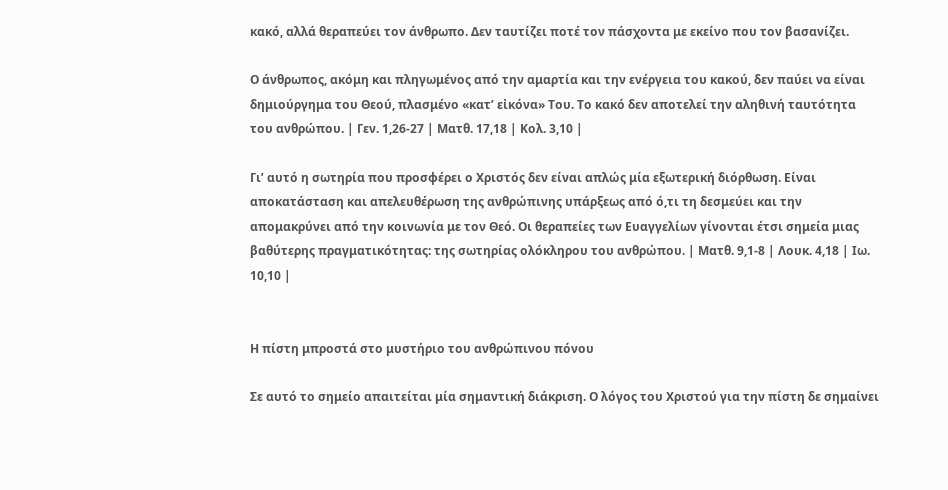κακό, αλλά θεραπεύει τον άνθρωπο. Δεν ταυτίζει ποτέ τον πάσχοντα με εκείνο που τον βασανίζει.

Ο άνθρωπος, ακόμη και πληγωμένος από την αμαρτία και την ενέργεια του κακού, δεν παύει να είναι δημιούργημα του Θεού, πλασμένο «κατ’ εἰκόνα» Του. Το κακό δεν αποτελεί την αληθινή ταυτότητα του ανθρώπου. | Γεν. 1,26-27 | Ματθ. 17,18 | Κολ. 3,10 |

Γι’ αυτό η σωτηρία που προσφέρει ο Χριστός δεν είναι απλώς μία εξωτερική διόρθωση. Είναι αποκατάσταση και απελευθέρωση της ανθρώπινης υπάρξεως από ό,τι τη δεσμεύει και την απομακρύνει από την κοινωνία με τον Θεό. Οι θεραπείες των Ευαγγελίων γίνονται έτσι σημεία μιας βαθύτερης πραγματικότητας: της σωτηρίας ολόκληρου του ανθρώπου. | Ματθ. 9,1-8 | Λουκ. 4,18 | Ιω. 10,10 |


Η πίστη μπροστά στο μυστήριο του ανθρώπινου πόνου

Σε αυτό το σημείο απαιτείται μία σημαντική διάκριση. Ο λόγος του Χριστού για την πίστη δε σημαίνει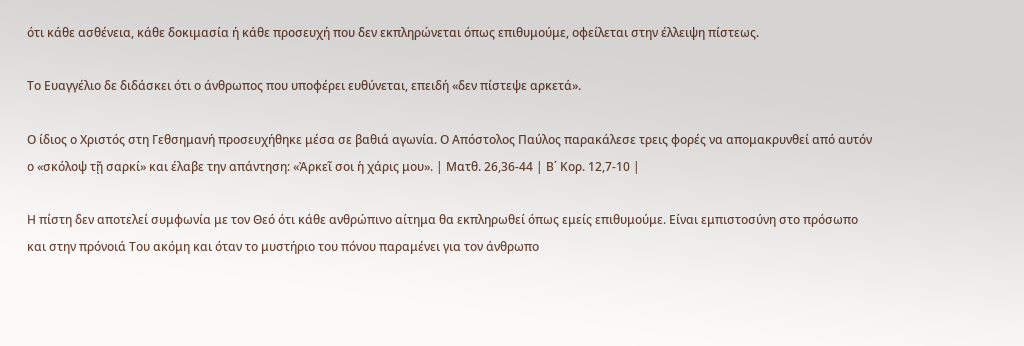ότι κάθε ασθένεια, κάθε δοκιμασία ή κάθε προσευχή που δεν εκπληρώνεται όπως επιθυμούμε, οφείλεται στην έλλειψη πίστεως.

Το Ευαγγέλιο δε διδάσκει ότι ο άνθρωπος που υποφέρει ευθύνεται, επειδή «δεν πίστεψε αρκετά».

Ο ίδιος ο Χριστός στη Γεθσημανή προσευχήθηκε μέσα σε βαθιά αγωνία. Ο Απόστολος Παύλος παρακάλεσε τρεις φορές να απομακρυνθεί από αυτόν ο «σκόλοψ τῇ σαρκί» και έλαβε την απάντηση: «Ἀρκεῖ σοι ἡ χάρις μου». | Ματθ. 26,36-44 | Β΄ Κορ. 12,7-10 |

Η πίστη δεν αποτελεί συμφωνία με τον Θεό ότι κάθε ανθρώπινο αίτημα θα εκπληρωθεί όπως εμείς επιθυμούμε. Είναι εμπιστοσύνη στο πρόσωπο και στην πρόνοιά Του ακόμη και όταν το μυστήριο του πόνου παραμένει για τον άνθρωπο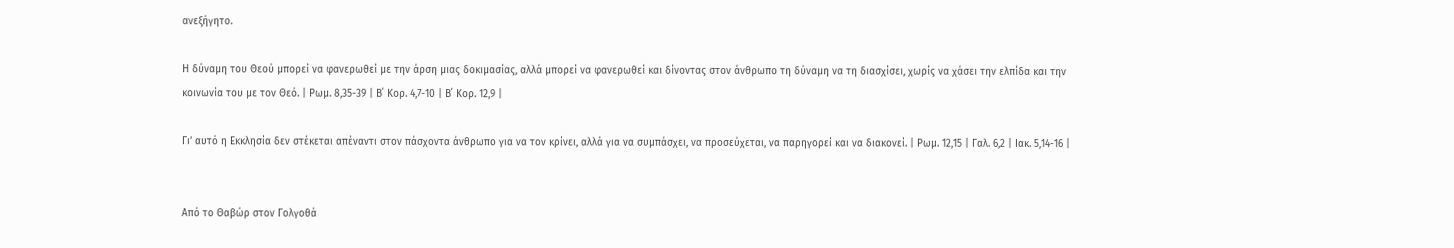ανεξήγητο.

Η δύναμη του Θεού μπορεί να φανερωθεί με την άρση μιας δοκιμασίας, αλλά μπορεί να φανερωθεί και δίνοντας στον άνθρωπο τη δύναμη να τη διασχίσει, χωρίς να χάσει την ελπίδα και την κοινωνία του με τον Θεό. | Ρωμ. 8,35-39 | Β΄ Κορ. 4,7-10 | Β΄ Κορ. 12,9 |

Γι’ αυτό η Εκκλησία δεν στέκεται απέναντι στον πάσχοντα άνθρωπο για να τον κρίνει, αλλά για να συμπάσχει, να προσεύχεται, να παρηγορεί και να διακονεί. | Ρωμ. 12,15 | Γαλ. 6,2 | Ιακ. 5,14-16 |


Από το Θαβώρ στον Γολγοθά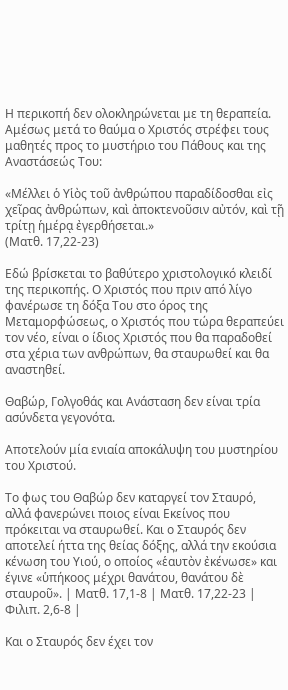Η περικοπή δεν ολοκληρώνεται με τη θεραπεία. Αμέσως μετά το θαύμα ο Χριστός στρέφει τους μαθητές προς το μυστήριο του Πάθους και της Αναστάσεώς Του:

«Μέλλει ὁ Υἱὸς τοῦ ἀνθρώπου παραδίδοσθαι εἰς χεῖρας ἀνθρώπων, καὶ ἀποκτενοῦσιν αὐτόν, καὶ τῇ τρίτῃ ἡμέρᾳ ἐγερθήσεται.»
(Ματθ. 17,22-23)

Εδώ βρίσκεται το βαθύτερο χριστολογικό κλειδί της περικοπής. Ο Χριστός που πριν από λίγο φανέρωσε τη δόξα Του στο όρος της Μεταμορφώσεως, ο Χριστός που τώρα θεραπεύει τον νέο, είναι ο ίδιος Χριστός που θα παραδοθεί στα χέρια των ανθρώπων, θα σταυρωθεί και θα αναστηθεί.

Θαβώρ, Γολγοθάς και Ανάσταση δεν είναι τρία ασύνδετα γεγονότα.

Αποτελούν μία ενιαία αποκάλυψη του μυστηρίου του Χριστού.

Το φως του Θαβώρ δεν καταργεί τον Σταυρό, αλλά φανερώνει ποιος είναι Εκείνος που πρόκειται να σταυρωθεί. Και ο Σταυρός δεν αποτελεί ήττα της θείας δόξης, αλλά την εκούσια κένωση του Υιού, ο οποίος «ἑαυτὸν ἐκένωσε» και έγινε «ὑπήκοος μέχρι θανάτου, θανάτου δὲ σταυροῦ». | Ματθ. 17,1-8 | Ματθ. 17,22-23 | Φιλιπ. 2,6-8 |

Και ο Σταυρός δεν έχει τον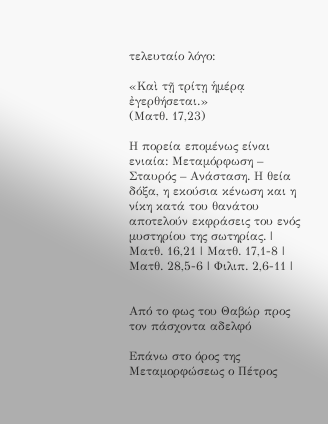τελευταίο λόγο:

«Καὶ τῇ τρίτῃ ἡμέρᾳ ἐγερθήσεται.»
(Ματθ. 17,23)

Η πορεία επομένως είναι ενιαία: Μεταμόρφωση – Σταυρός – Ανάσταση. Η θεία δόξα, η εκούσια κένωση και η νίκη κατά του θανάτου αποτελούν εκφράσεις του ενός μυστηρίου της σωτηρίας. | Ματθ. 16,21 | Ματθ. 17,1-8 | Ματθ. 28,5-6 | Φιλιπ. 2,6-11 |


Από το φως του Θαβώρ προς τον πάσχοντα αδελφό

Επάνω στο όρος της Μεταμορφώσεως ο Πέτρος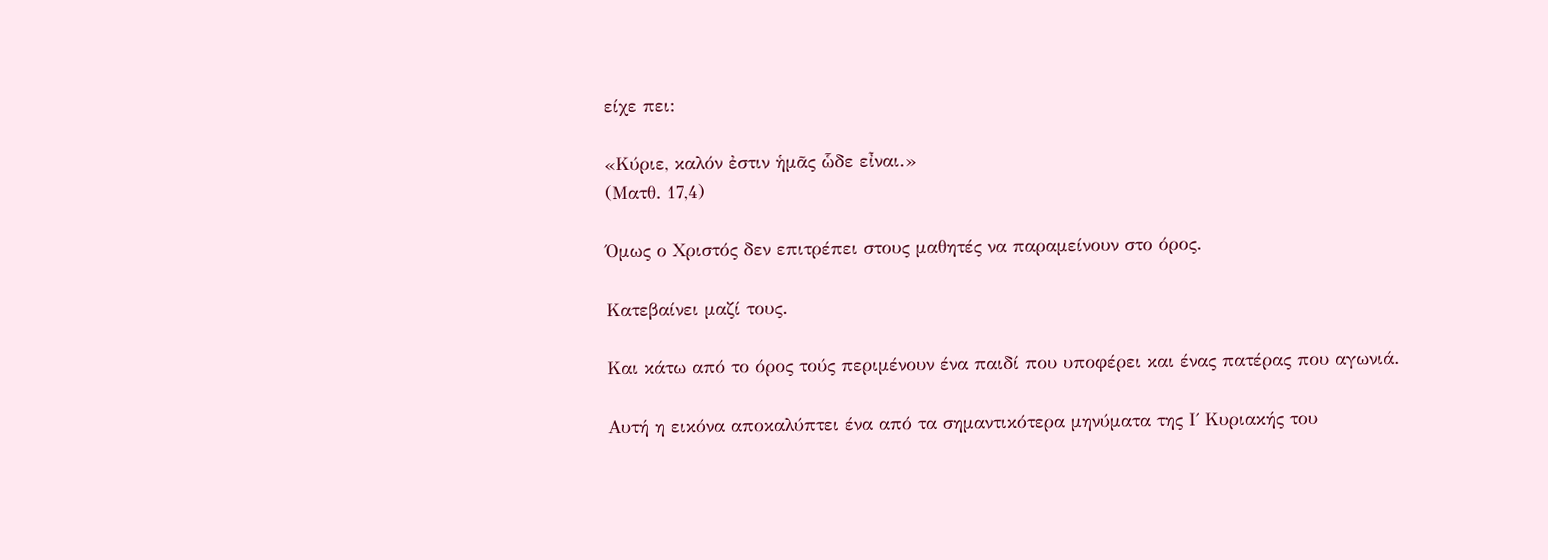είχε πει:

«Κύριε, καλόν ἐστιν ἡμᾶς ὧδε εἶναι.»
(Ματθ. 17,4)

Όμως ο Χριστός δεν επιτρέπει στους μαθητές να παραμείνουν στο όρος.

Κατεβαίνει μαζί τους.

Και κάτω από το όρος τούς περιμένουν ένα παιδί που υποφέρει και ένας πατέρας που αγωνιά.

Αυτή η εικόνα αποκαλύπτει ένα από τα σημαντικότερα μηνύματα της Ι΄ Κυριακής του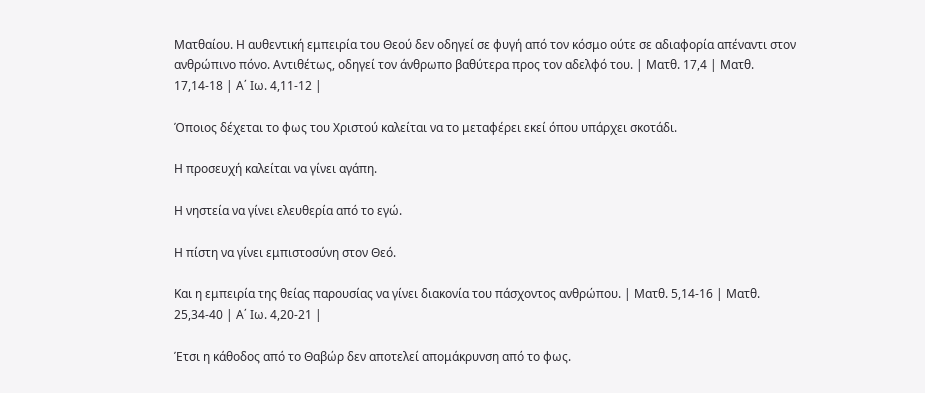Ματθαίου. Η αυθεντική εμπειρία του Θεού δεν οδηγεί σε φυγή από τον κόσμο ούτε σε αδιαφορία απέναντι στον ανθρώπινο πόνο. Αντιθέτως, οδηγεί τον άνθρωπο βαθύτερα προς τον αδελφό του. | Ματθ. 17,4 | Ματθ. 17,14-18 | Α΄ Ιω. 4,11-12 |

Όποιος δέχεται το φως του Χριστού καλείται να το μεταφέρει εκεί όπου υπάρχει σκοτάδι.

Η προσευχή καλείται να γίνει αγάπη.

Η νηστεία να γίνει ελευθερία από το εγώ.

Η πίστη να γίνει εμπιστοσύνη στον Θεό.

Και η εμπειρία της θείας παρουσίας να γίνει διακονία του πάσχοντος ανθρώπου. | Ματθ. 5,14-16 | Ματθ. 25,34-40 | Α΄ Ιω. 4,20-21 |

Έτσι η κάθοδος από το Θαβώρ δεν αποτελεί απομάκρυνση από το φως.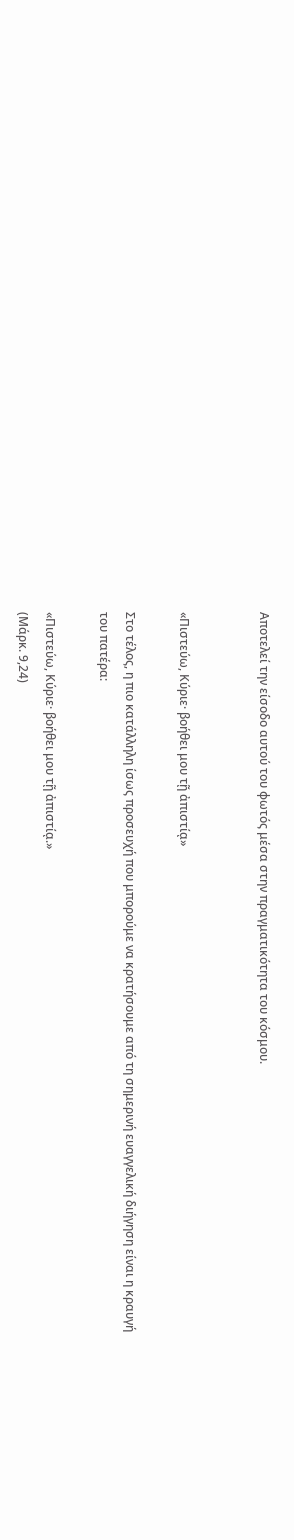Αποτελεί την είσοδο αυτού του φωτός μέσα στην πραγματικότητα του κόσμου.


«Πιστεύω, Κύριε· βοήθει μου τῇ ἀπιστίᾳ»

Στο τέλος, η πιο κατάλληλη ίσως προσευχή που μπορούμε να κρατήσουμε από τη σημερινή ευαγγελική διήγηση είναι η κραυγή του πατέρα:

«Πιστεύω, Κύριε· βοήθει μου τῇ ἀπιστίᾳ.»
(Μάρκ. 9,24)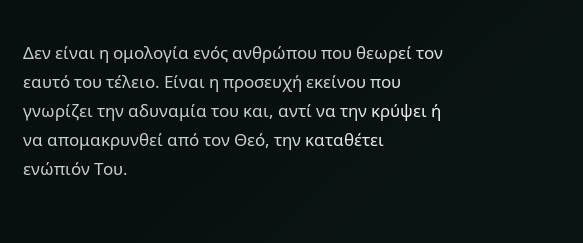Δεν είναι η ομολογία ενός ανθρώπου που θεωρεί τον εαυτό του τέλειο. Είναι η προσευχή εκείνου που γνωρίζει την αδυναμία του και, αντί να την κρύψει ή να απομακρυνθεί από τον Θεό, την καταθέτει ενώπιόν Του.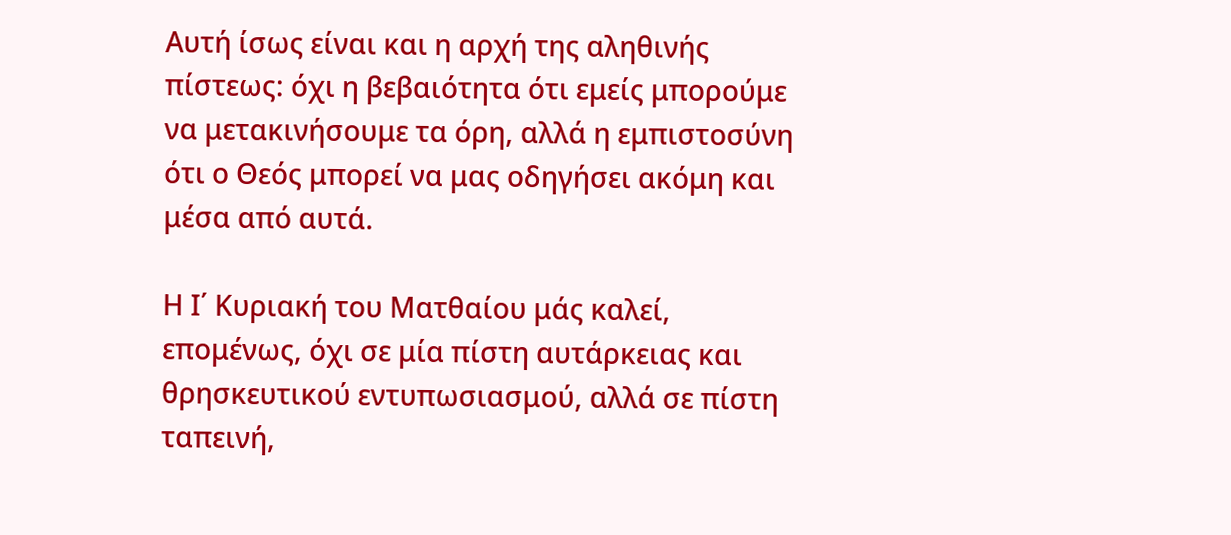Αυτή ίσως είναι και η αρχή της αληθινής πίστεως: όχι η βεβαιότητα ότι εμείς μπορούμε να μετακινήσουμε τα όρη, αλλά η εμπιστοσύνη ότι ο Θεός μπορεί να μας οδηγήσει ακόμη και μέσα από αυτά.

Η Ι΄ Κυριακή του Ματθαίου μάς καλεί, επομένως, όχι σε μία πίστη αυτάρκειας και θρησκευτικού εντυπωσιασμού, αλλά σε πίστη ταπεινή,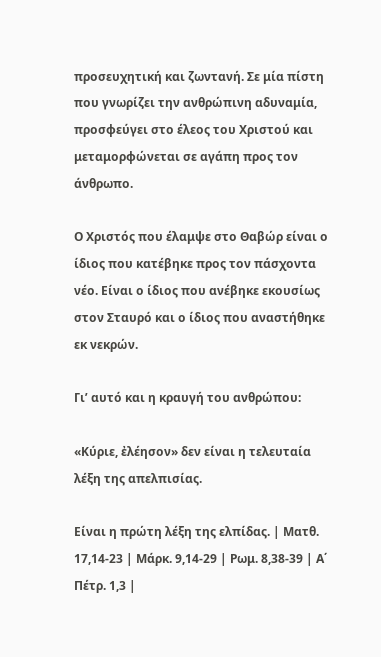προσευχητική και ζωντανή. Σε μία πίστη που γνωρίζει την ανθρώπινη αδυναμία, προσφεύγει στο έλεος του Χριστού και μεταμορφώνεται σε αγάπη προς τον άνθρωπο.

Ο Χριστός που έλαμψε στο Θαβώρ είναι ο ίδιος που κατέβηκε προς τον πάσχοντα νέο. Είναι ο ίδιος που ανέβηκε εκουσίως στον Σταυρό και ο ίδιος που αναστήθηκε εκ νεκρών.

Γι’ αυτό και η κραυγή του ανθρώπου:

«Κύριε, ἐλέησον» δεν είναι η τελευταία λέξη της απελπισίας.

Είναι η πρώτη λέξη της ελπίδας. | Ματθ. 17,14-23 | Μάρκ. 9,14-29 | Ρωμ. 8,38-39 | Α΄ Πέτρ. 1,3 |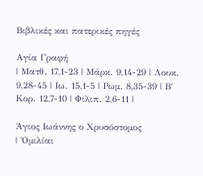Βιβλικές και πατερικές πηγές

Αγία Γραφή
| Ματθ. 17,1-23 | Μάρκ. 9,14-29 | Λουκ. 9,28-45 | Ιω. 15,1-5 | Ρωμ. 8,35-39 | Β΄ Κορ. 12,7-10 | Φιλιπ. 2,6-11 |

Άγιος Ιωάννης ο Χρυσόστομος
| Ὁμιλίαι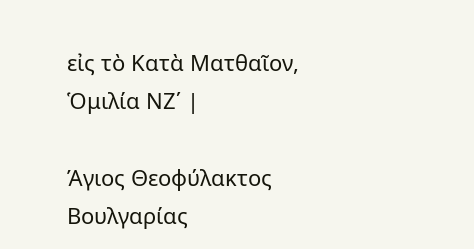εἰς τὸ Κατὰ Ματθαῖον, Ὁμιλία ΝΖ΄ |

Άγιος Θεοφύλακτος Βουλγαρίας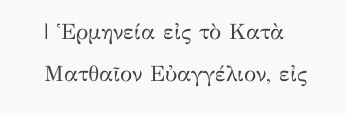| Ἑρμηνεία εἰς τὸ Κατὰ Ματθαῖον Εὐαγγέλιον, εἰς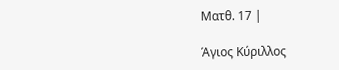Ματθ. 17 |

Άγιος Κύριλλος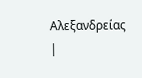Αλεξανδρείας
|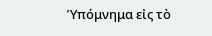Ὑπόμνημα εἰς τὸ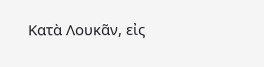Κατὰ Λουκᾶν, εἰς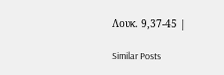Λουκ. 9,37-45 |

Similar Posts